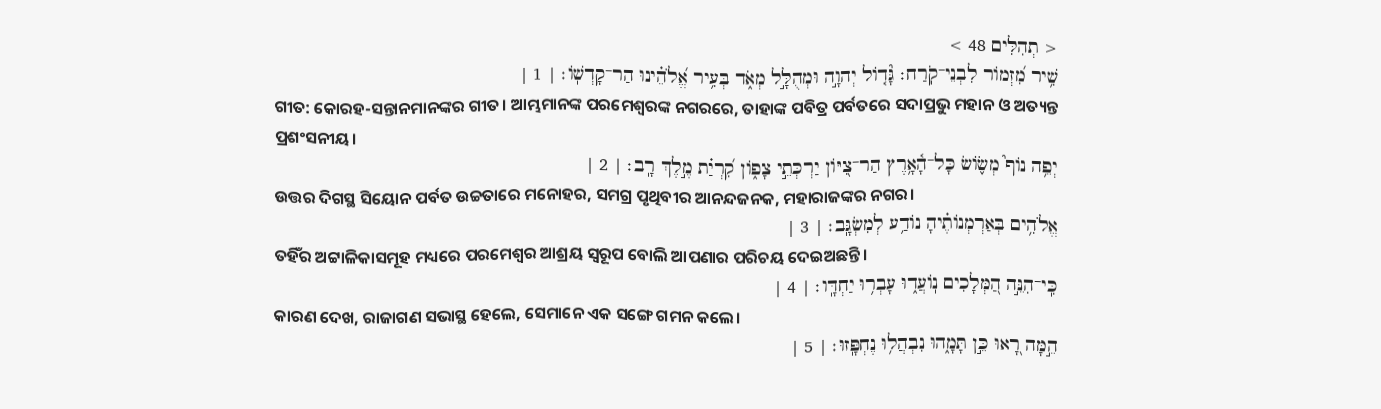< תְהִלִּים 48 >
שִׁ֥יר מִ֝זְמֹור לִבְנֵי־קֹֽרַח׃ גָּ֘דֹ֤ול יְהוָ֣ה וּמְהֻלָּ֣ל מְאֹ֑ד בְּעִ֥יר אֱ֝לֹהֵ֗ינוּ הַר־קָדְשֹֽׁו׃ | 1 |
ଗୀତ: କୋରହ-ସନ୍ତାନମାନଙ୍କର ଗୀତ। ଆମ୍ଭମାନଙ୍କ ପରମେଶ୍ୱରଙ୍କ ନଗରରେ, ତାହାଙ୍କ ପବିତ୍ର ପର୍ବତରେ ସଦାପ୍ରଭୁ ମହାନ ଓ ଅତ୍ୟନ୍ତ ପ୍ରଶଂସନୀୟ।
יְפֵ֥ה נֹוף֮ מְשֹׂ֪ושׂ כָּל־הָ֫אָ֥רֶץ הַר־צִ֭יֹּון יַרְכְּתֵ֣י צָפֹ֑ון קִ֝רְיַ֗ת מֶ֣לֶךְ רָֽב׃ | 2 |
ଉତ୍ତର ଦିଗସ୍ଥ ସିୟୋନ ପର୍ବତ ଉଚ୍ଚତାରେ ମନୋହର, ସମଗ୍ର ପୃଥିବୀର ଆନନ୍ଦଜନକ, ମହାରାଜଙ୍କର ନଗର।
אֱלֹהִ֥ים בְּאַרְמְנֹותֶ֗יהָ נֹודַ֥ע לְמִשְׂגָּֽב׃ | 3 |
ତହିଁର ଅଟ୍ଟାଳିକାସମୂହ ମଧ୍ୟରେ ପରମେଶ୍ୱର ଆଶ୍ରୟ ସ୍ୱରୂପ ବୋଲି ଆପଣାର ପରିଚୟ ଦେଇଅଛନ୍ତି।
כִּֽי־הִנֵּ֣ה הַ֭מְּלָכִים נֹֽועֲד֑וּ עָבְר֥וּ יַחְדָּֽו׃ | 4 |
କାରଣ ଦେଖ, ରାଜାଗଣ ସଭାସ୍ଥ ହେଲେ, ସେମାନେ ଏକ ସଙ୍ଗେ ଗମନ କଲେ।
הֵ֣מָּה רָ֭אוּ כֵּ֣ן תָּמָ֑הוּ נִבְהֲל֥וּ נֶחְפָּֽזוּ׃ | 5 |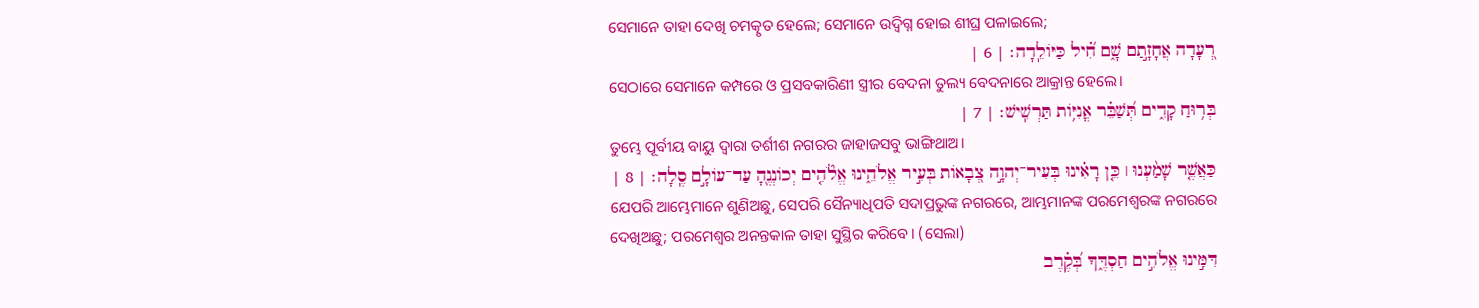ସେମାନେ ତାହା ଦେଖି ଚମତ୍କୃତ ହେଲେ; ସେମାନେ ଉଦ୍ବିଗ୍ନ ହୋଇ ଶୀଘ୍ର ପଳାଇଲେ;
רְ֭עָדָה אֲחָזָ֣תַם שָׁ֑ם חִ֝֗יל כַּיֹּולֵֽדָה׃ | 6 |
ସେଠାରେ ସେମାନେ କମ୍ପରେ ଓ ପ୍ରସବକାରିଣୀ ସ୍ତ୍ରୀର ବେଦନା ତୁଲ୍ୟ ବେଦନାରେ ଆକ୍ରାନ୍ତ ହେଲେ।
בְּר֥וּחַ קָדִ֑ים תְּ֝שַׁבֵּ֗ר אֳנִיֹּ֥ות תַּרְשִֽׁישׁ׃ | 7 |
ତୁମ୍ଭେ ପୂର୍ବୀୟ ବାୟୁ ଦ୍ୱାରା ତର୍ଶୀଶ ନଗରର ଜାହାଜସବୁ ଭାଙ୍ଗିଥାଅ।
כַּאֲשֶׁ֤ר שָׁמַ֨עְנוּ ׀ כֵּ֤ן רָאִ֗ינוּ בְּעִיר־יְהוָ֣ה צְ֭בָאֹות בְּעִ֣יר אֱלֹהֵ֑ינוּ אֱלֹ֘הִ֤ים יְכֹונְנֶ֖הָ עַד־עֹולָ֣ם סֶֽלָה׃ | 8 |
ଯେପରି ଆମ୍ଭେମାନେ ଶୁଣିଅଛୁ, ସେପରି ସୈନ୍ୟାଧିପତି ସଦାପ୍ରଭୁଙ୍କ ନଗରରେ, ଆମ୍ଭମାନଙ୍କ ପରମେଶ୍ୱରଙ୍କ ନଗରରେ ଦେଖିଅଛୁ; ପରମେଶ୍ୱର ଅନନ୍ତକାଳ ତାହା ସୁସ୍ଥିର କରିବେ। (ସେଲା)
דִּמִּ֣ינוּ אֱלֹהִ֣ים חַסְדֶּ֑ךָ בְּ֝קֶ֗רֶב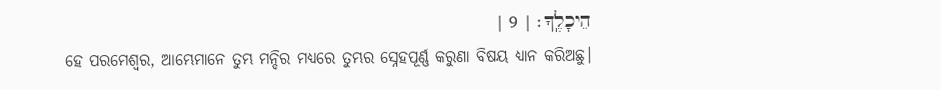הֵיכָלֶֽךָ׃ | 9 |
ହେ ପରମେଶ୍ୱର, ଆମ୍ଭେମାନେ ତୁମ୍ଭ ମନ୍ଦିର ମଧ୍ୟରେ ତୁମ୍ଭର ସ୍ନେହପୂର୍ଣ୍ଣ କରୁଣା ବିଷୟ ଧ୍ୟାନ କରିଅଛୁ।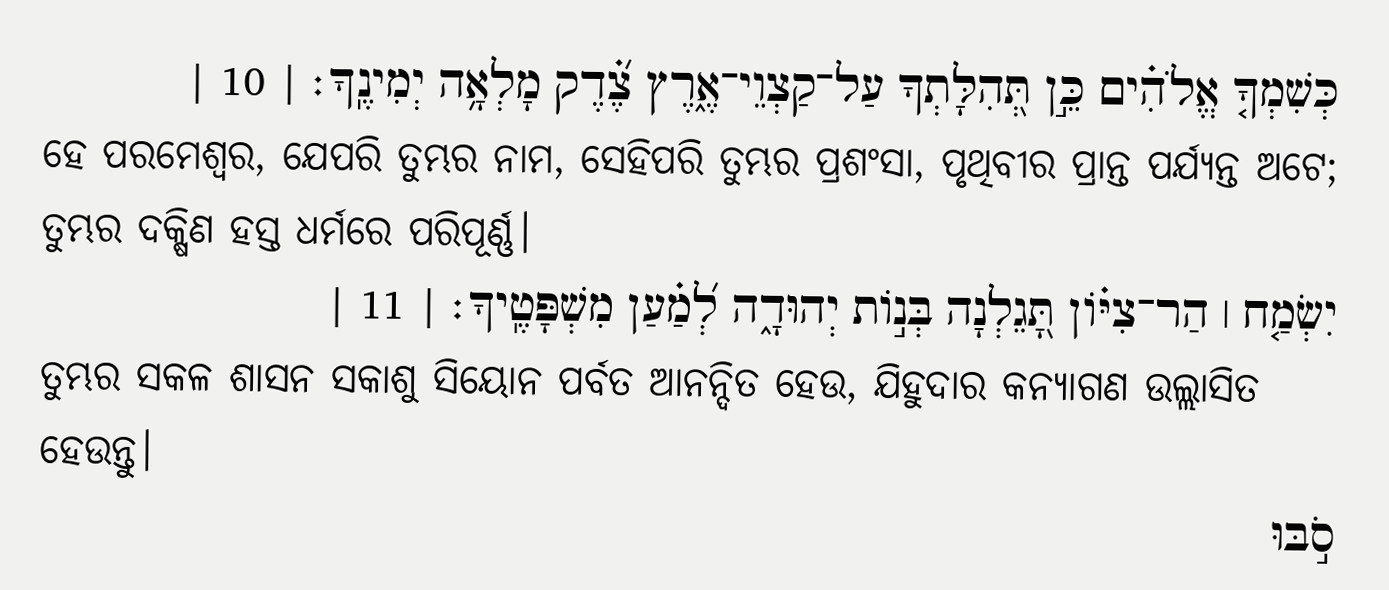כְּשִׁמְךָ֤ אֱלֹהִ֗ים כֵּ֣ן תְּ֭הִלָּתְךָ עַל־קַצְוֵי־אֶ֑רֶץ צֶ֝֗דֶק מָלְאָ֥ה יְמִינֶֽךָ׃ | 10 |
ହେ ପରମେଶ୍ୱର, ଯେପରି ତୁମ୍ଭର ନାମ, ସେହିପରି ତୁମ୍ଭର ପ୍ରଶଂସା, ପୃଥିବୀର ପ୍ରାନ୍ତ ପର୍ଯ୍ୟନ୍ତ ଅଟେ; ତୁମ୍ଭର ଦକ୍ଷିଣ ହସ୍ତ ଧର୍ମରେ ପରିପୂର୍ଣ୍ଣ।
יִשְׂמַ֤ח ׀ הַר־צִיֹּ֗ון תָּ֭גֵלְנָה בְּנֹ֣ות יְהוּדָ֑ה לְ֝מַ֗עַן מִשְׁפָּטֶֽיךָ׃ | 11 |
ତୁମ୍ଭର ସକଳ ଶାସନ ସକାଶୁ ସିୟୋନ ପର୍ବତ ଆନନ୍ଦିତ ହେଉ, ଯିହୁଦାର କନ୍ୟାଗଣ ଉଲ୍ଲାସିତ ହେଉନ୍ତୁ।
סֹ֣בּוּ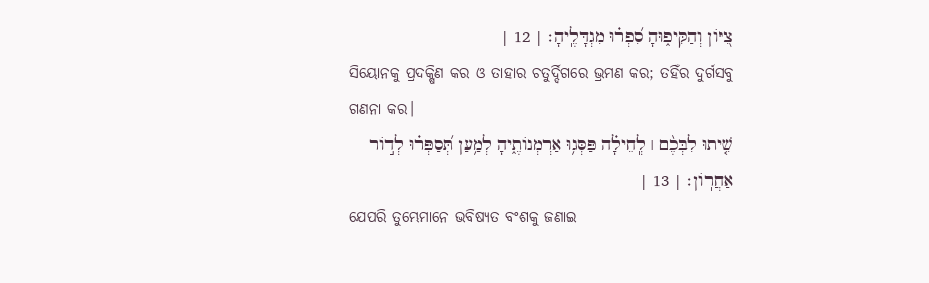צִ֭יֹּון וְהַקִּיפ֑וּהָ סִ֝פְר֗וּ מִגְדָּלֶֽיהָ׃ | 12 |
ସିୟୋନକୁ ପ୍ରଦକ୍ଷିଣ କର ଓ ତାହାର ଚତୁର୍ଦ୍ଦିଗରେ ଭ୍ରମଣ କର; ତହିଁର ଦୁର୍ଗସବୁ ଗଣନା କର।
שִׁ֤יתוּ לִבְּכֶ֨ם ׀ לְֽחֵילָ֗ה פַּסְּג֥וּ אַרְמְנֹותֶ֑יהָ לְמַ֥עַן תְּ֝סַפְּר֗וּ לְדֹ֣ור אַחֲרֹֽון׃ | 13 |
ଯେପରି ତୁମ୍ଭେମାନେ ଭବିଷ୍ୟତ ବଂଶକୁ ଜଣାଇ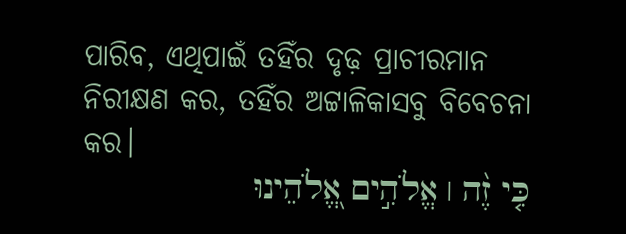ପାରିବ, ଏଥିପାଇଁ ତହିଁର ଦୃଢ଼ ପ୍ରାଚୀରମାନ ନିରୀକ୍ଷଣ କର, ତହିଁର ଅଟ୍ଟାଳିକାସବୁ ବିବେଚନା କର।
כִּ֤י זֶ֨ה ׀ אֱלֹהִ֣ים אֱ֭לֹהֵינוּ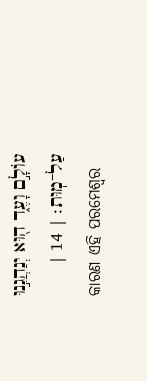עֹולָ֣ם וָעֶ֑ד ה֖וּא יְנַהֲגֵ֣נוּ עַל־מֽוּת׃ | 14 |
କାରଣ ଏହି ପରମେଶ୍ୱର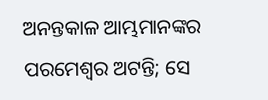ଅନନ୍ତକାଳ ଆମ୍ଭମାନଙ୍କର ପରମେଶ୍ୱର ଅଟନ୍ତି; ସେ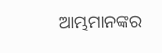ଆମ୍ଭମାନଙ୍କର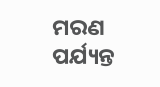ମରଣ ପର୍ଯ୍ୟନ୍ତ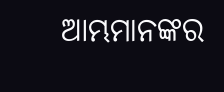ଆମ୍ଭମାନଙ୍କର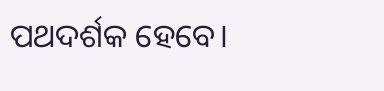ପଥଦର୍ଶକ ହେବେ।